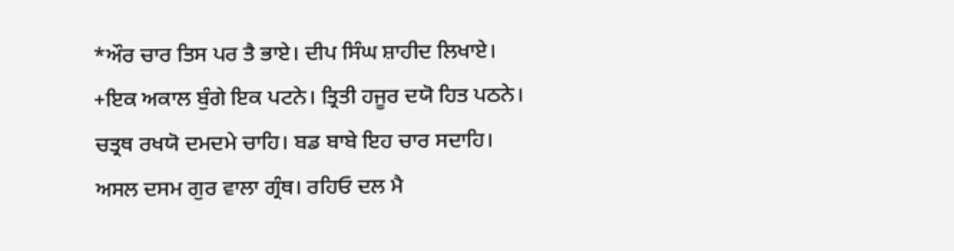*ਔਰ ਚਾਰ ਤਿਸ ਪਰ ਤੈ ਭਾਏ। ਦੀਪ ਸਿੰਘ ਸ਼ਾਹੀਦ ਲਿਖਾਏ।
+ਇਕ ਅਕਾਲ ਬੁੰਗੇ ਇਕ ਪਟਨੇ। ਤ੍ਰਿਤੀ ਹਜੂਰ ਦਯੋ ਹਿਤ ਪਠਨੇ।
ਚਤ੍ਰਥ ਰਖਯੋ ਦਮਦਮੇ ਚਾਹਿ। ਬਡ ਬਾਬੇ ਇਹ ਚਾਰ ਸਦਾਹਿ।
ਅਸਲ ਦਸਮ ਗੁਰ ਵਾਲਾ ਗ੍ਰੰਥ। ਰਹਿਓ ਦਲ ਮੈ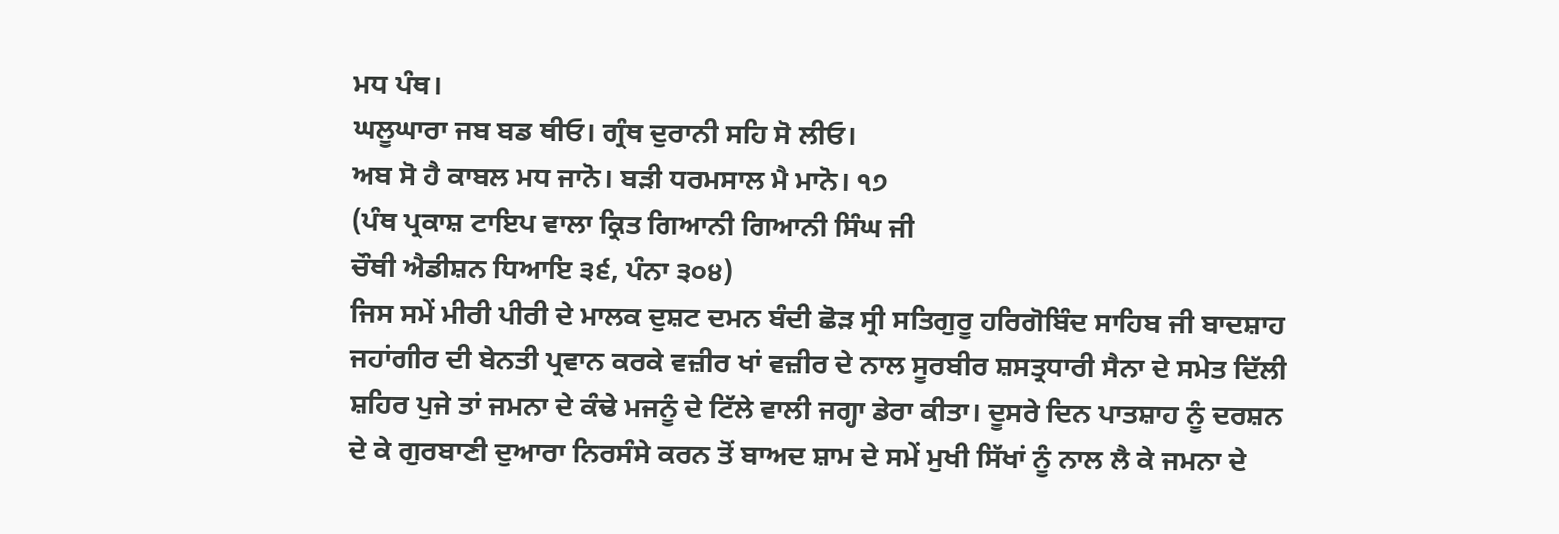ਮਧ ਪੰਥ।
ਘਲੂਘਾਰਾ ਜਬ ਬਡ ਥੀਓ। ਗ੍ਰੰਥ ਦੁਰਾਨੀ ਸਹਿ ਸੋ ਲੀਓ।
ਅਬ ਸੋ ਹੈ ਕਾਬਲ ਮਧ ਜਾਨੋ। ਬੜੀ ਧਰਮਸਾਲ ਮੈ ਮਾਨੋ। ੧੭
(ਪੰਥ ਪ੍ਰਕਾਸ਼ ਟਾਇਪ ਵਾਲਾ ਕ੍ਰਿਤ ਗਿਆਨੀ ਗਿਆਨੀ ਸਿੰਘ ਜੀ
ਚੌਥੀ ਐਡੀਸ਼ਨ ਧਿਆਇ ੩੬, ਪੰਨਾ ੩੦੪)
ਜਿਸ ਸਮੇਂ ਮੀਰੀ ਪੀਰੀ ਦੇ ਮਾਲਕ ਦੁਸ਼ਟ ਦਮਨ ਬੰਦੀ ਛੋੜ ਸ੍ਰੀ ਸਤਿਗੁਰੂ ਹਰਿਗੋਬਿੰਦ ਸਾਹਿਬ ਜੀ ਬਾਦਸ਼ਾਹ ਜਹਾਂਗੀਰ ਦੀ ਬੇਨਤੀ ਪ੍ਰਵਾਨ ਕਰਕੇ ਵਜ਼ੀਰ ਖਾਂ ਵਜ਼ੀਰ ਦੇ ਨਾਲ ਸੂਰਬੀਰ ਸ਼ਸਤ੍ਰਧਾਰੀ ਸੈਨਾ ਦੇ ਸਮੇਤ ਦਿੱਲੀ ਸ਼ਹਿਰ ਪੁਜੇ ਤਾਂ ਜਮਨਾ ਦੇ ਕੰਢੇ ਮਜਨੂੰ ਦੇ ਟਿੱਲੇ ਵਾਲੀ ਜਗ੍ਹਾ ਡੇਰਾ ਕੀਤਾ। ਦੂਸਰੇ ਦਿਨ ਪਾਤਸ਼ਾਹ ਨੂੰ ਦਰਸ਼ਨ ਦੇ ਕੇ ਗੁਰਬਾਣੀ ਦੁਆਰਾ ਨਿਰਸੰਸੇ ਕਰਨ ਤੋਂ ਬਾਅਦ ਸ਼ਾਮ ਦੇ ਸਮੇਂ ਮੁਖੀ ਸਿੱਖਾਂ ਨੂੰ ਨਾਲ ਲੈ ਕੇ ਜਮਨਾ ਦੇ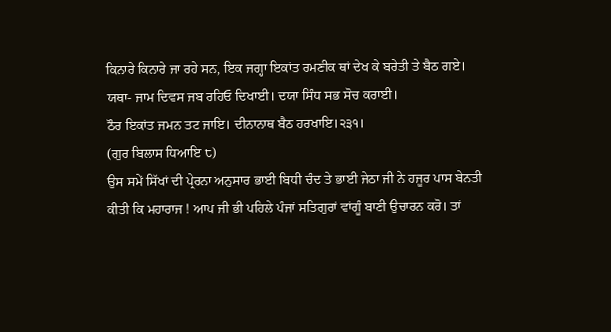ਕਿਨਾਰੇ ਕਿਨਾਰੇ ਜਾ ਰਹੇ ਸਨ, ਇਕ ਜਗ੍ਹਾ ਇਕਾਂਤ ਰਮਣੀਕ ਥਾਂ ਦੇਖ ਕੇ ਬਰੇਤੀ ਤੇ ਬੈਠ ਗਏ।
ਯਥਾ- ਜਾਮ ਦਿਵਸ ਜਬ ਰਹਿਓ ਦਿਖਾਈ। ਦਯਾ ਸਿੰਧ ਸਭ ਸੋਚ ਕਰਾਈ।
ਠੌਰ ਇਕਾਂਤ ਜਮਨ ਤਟ ਜਾਇ। ਦੀਨਾਨਾਥ ਬੈਠ ਹਰਖਾਇ।੨੩੧।
(ਗੁਰ ਬਿਲਾਸ ਧਿਆਇ ੮)
ਉਸ ਸਮੇਂ ਸਿੱਖਾਂ ਦੀ ਪ੍ਰੇਰਨਾ ਅਨੁਸਾਰ ਭਾਈ ਬਿਧੀ ਚੰਦ ਤੇ ਭਾਈ ਜੇਠਾ ਜੀ ਨੇ ਹਜੂਰ ਪਾਸ ਬੇਨਤੀ ਕੀਤੀ ਕਿ ਮਹਾਰਾਜ ! ਆਪ ਜੀ ਭੀ ਪਹਿਲੇ ਪੰਜਾਂ ਸਤਿਗੁਰਾਂ ਵਾਂਗੂੰ ਬਾਣੀ ਉਚਾਰਨ ਕਰੋ। ਤਾਂ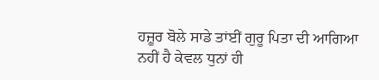ਹਜ਼ੂਰ ਬੋਲੇ ਸਾਡੇ ਤਾਂਈਂ ਗੁਰੂ ਪਿਤਾ ਦੀ ਆਗਿਆ ਨਹੀਂ ਹੈ ਕੇਵਲ ਧੁਨਾਂ ਹੀ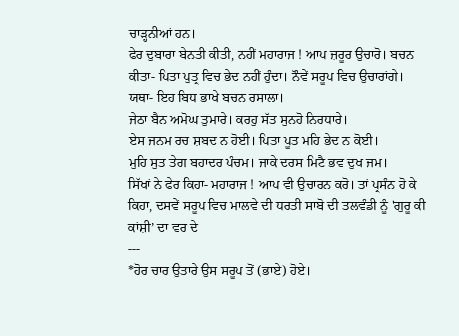ਚਾੜ੍ਹਨੀਆਂ ਹਨ।
ਫੇਰ ਦੁਬਾਰਾ ਬੇਨਤੀ ਕੀਤੀ, ਨਹੀਂ ਮਹਾਰਾਜ ! ਆਪ ਜ਼ਰੂਰ ਉਚਾਰੋ। ਬਚਨ ਕੀਤਾ- ਪਿਤਾ ਪੁਤ੍ਰ ਵਿਚ ਭੇਦ ਨਹੀਂ ਹੁੰਦਾ। ਨੌਵੇਂ ਸਰੂਪ ਵਿਚ ਉਚਾਰਾਂਗੇ।
ਯਥਾ- ਇਹ ਬਿਧ ਭਾਖੇ ਬਚਨ ਰਸਾਲਾ।
ਜੇਠਾ ਬੈਨ ਅਮੋਘ ਤੁਮਾਰੇ। ਕਰਹੁ ਸੱਤ ਸੁਨਹੋ ਨਿਰਧਾਰੇ।
ਏਸ ਜਨਮ ਰਚ ਸ਼ਬਦ ਨ ਹੋਈ। ਪਿਤਾ ਪੂਤ ਮਹਿ ਭੇਦ ਨ ਕੋਈ।
ਮੁਹਿ ਸੁਤ ਤੇਗ ਬਹਾਦਰ ਪੰਚਮ। ਜਾਕੇ ਦਰਸ ਮਿਟੈ ਭਵ ਦੁਖ ਜਮ।
ਸਿੱਖਾਂ ਨੇ ਫੇਰ ਕਿਹਾ- ਮਹਾਰਾਜ ! ਆਪ ਵੀ ਉਚਾਰਨ ਕਰੋ। ਤਾਂ ਪ੍ਰਸੰਨ ਹੋ ਕੇ ਕਿਹਾ, ਦਸਵੇਂ ਸਰੂਪ ਵਿਚ ਮਾਲਵੇ ਦੀ ਧਰਤੀ ਸਾਬੋ ਦੀ ਤਲਵੰਡੀ ਨੂੰ 'ਗੁਰੂ ਕੀ ਕਾਂਸ਼ੀ’ ਦਾ ਵਰ ਦੇ
---
*ਹੋਰ ਚਾਰ ਉਤਾਰੇ ਉਸ ਸਰੂਪ ਤੋਂ (ਭਾਏ) ਹੋਏ।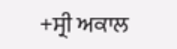+ਸ੍ਰੀ ਅਕਾਲ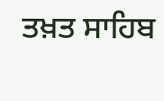ਤਖ਼ਤ ਸਾਹਿਬ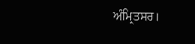ਅੰਮ੍ਰਿਤਸਰ।